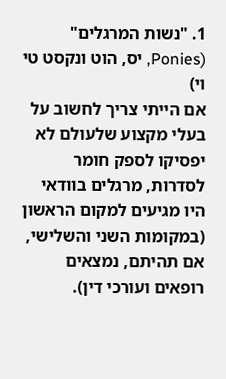1. "נשות המרגלים" (Ponies, יס, הוט ונקסט טי וי)
אם הייתי צריך לחשוב על בעלי מקצוע שלעולם לא יפסיקו לספק חומר לסדרות, מרגלים בוודאי היו מגיעים למקום הראשון (במקומות השני והשלישי, אם תהיתם, נמצאים רופאים ועורכי דין).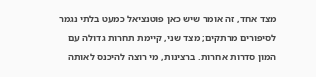מצד אחד, זה אומר שיש כאן פוטנציאל כמעט בלתי נגמר לסיפורים מרתקים; מצד שני, קיימת תחרות גדולה עם המון סדרות אחרות. ברצינות, מי רוצה להיכנס לאותה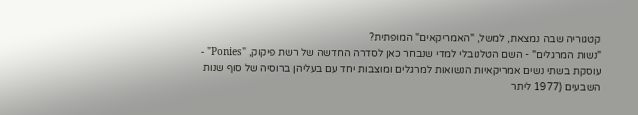קטגוריה שבה נמצאת, למשל, "האמריקאים" המופתית?
"נשות המרגלים" - השם הטלנובלי למדי שנבחר כאן לסדרה החדשה של רשת פיקוק, "Ponies" - עוסקת בשתי נשים אמריקאיות הנשואות למרגלים ומוצבות יחד עם בעליהן ברוסיה של סוף שנות השבעים (1977 ליתר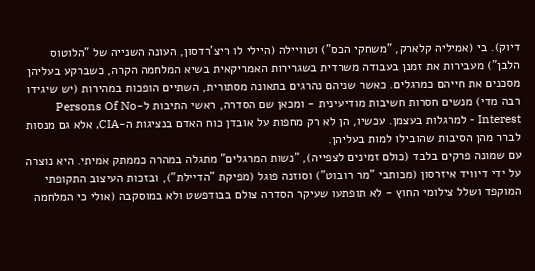דיוק). בי (אמיליה קלארק, "משחקי הכס") וטוויילה (היילי לו ריצ'רדסון, העונה השנייה של "הלוטוס הלבן") מעבירות את זמנן בעבודה משרדית בשגרירות האמריקאית בשיא המלחמה הקרה, כשברקע בעליהן מסכנים את חייהם כמרגלים. כאשר שניהם נהרגים בתאונה מסתורית, השתיים הופכות במהירות (יש שיגידו רבה מדי) מנשים חסרות חשיבות מודיעינית - ומכאן שם הסדרה, ראשי התיבות ל-Persons Of No Interest - למרגלות בעצמן. עכשיו, הן לא רק מחפות על אובדן כוח האדם בנציגות ה-CIA, אלא גם מנסות לברר מהן הסיבות שהובילו למות בעליהן.
עם שמונה פרקים בלבד (כולם זמינים לצפייה), "נשות המרגלים" מתגלה במהרה כממתק אמיתי. היא נוצרה על ידי דיוויד איזרסון (מכותבי "מר רובוט") וסוזנה פוגל (מפיקת "הדיילת"), ובזכות העיצוב התקופתי המוקפד ושלל צילומי החוץ - לא תופתעו שעיקר הסדרה צולם בבודפשט ולא במוסקבה (אולי כי המלחמה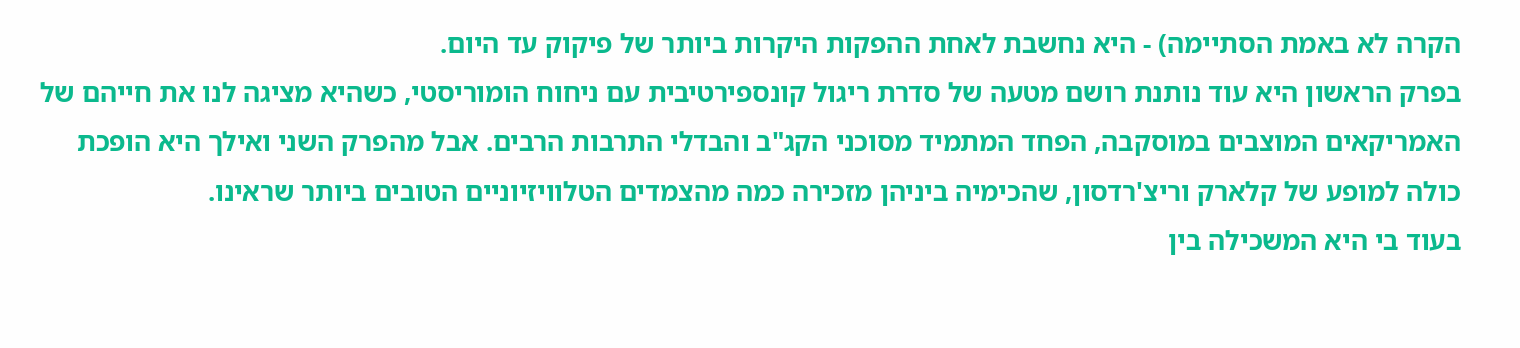הקרה לא באמת הסתיימה) - היא נחשבת לאחת ההפקות היקרות ביותר של פיקוק עד היום.
בפרק הראשון היא עוד נותנת רושם מטעה של סדרת ריגול קונספירטיבית עם ניחוח הומוריסטי, כשהיא מציגה לנו את חייהם של האמריקאים המוצבים במוסקבה, הפחד המתמיד מסוכני הקג"ב והבדלי התרבות הרבים. אבל מהפרק השני ואילך היא הופכת כולה למופע של קלארק וריצ'רדסון, שהכימיה ביניהן מזכירה כמה מהצמדים הטלוויזיוניים הטובים ביותר שראינו.
בעוד בי היא המשכילה בין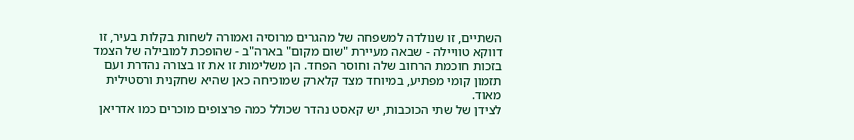השתיים, זו שנולדה למשפחה של מהגרים מרוסיה ואמורה לשחות בקלות בעיר, זו דווקא טוויילה - שבאה מעיירת "שום מקום" בארה"ב - שהופכת למובילה של הצמד בזכות חוכמת הרחוב שלה וחוסר הפחד. הן משלימות זו את זו בצורה נהדרת ועם תזמון קומי מפתיע, במיוחד מצד קלארק שמוכיחה כאן שהיא שחקנית ורסטילית מאוד.
לצידן של שתי הכוכבות, יש קאסט נהדר שכולל כמה פרצופים מוכרים כמו אדריאן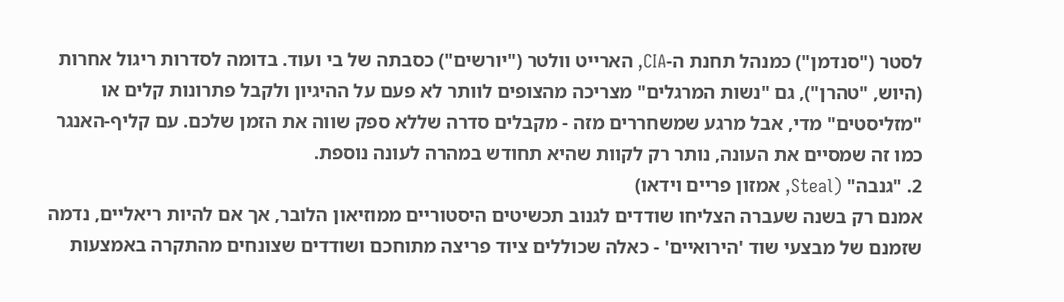לסטר ("סנדמן") כמנהל תחנת ה-CIA, הארייט וולטר ("יורשים") כסבתה של בי ועוד. בדומה לסדרות ריגול אחרות (היוש, "טהרן"), גם "נשות המרגלים" מצריכה מהצופים לוותר לא פעם על ההיגיון ולקבל פתרונות קלים או "מזליסטים" מדי, אבל מרגע שמשחררים מזה - מקבלים סדרה שללא ספק שווה את הזמן שלכם. עם קליף-האנגר כמו זה שמסיים את העונה, נותר רק לקוות שהיא תחודש במהרה לעונה נוספת.
2. "גנבה" (Steal, אמזון פריים וידאו)
אמנם רק בשנה שעברה הצליחו שודדים לגנוב תכשיטים היסטוריים ממוזיאון הלובר, אך אם להיות ריאליים, נדמה שזמנם של מבצעי שוד 'הירואיים' - כאלה שכוללים ציוד פריצה מתוחכם ושודדים שצונחים מהתקרה באמצעות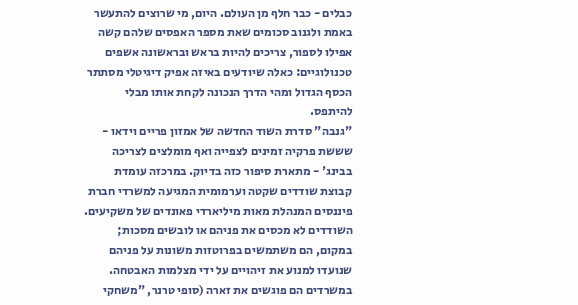כבלים - כבר חלף מן העולם. היום, מי שרוצים להתעשר באמת ולגנוב סכומים שאת מספר האפסים שלהם קשה אפילו לספור, צריכים להיות בראש ובראשונה אשפים טכנולוגיים: כאלה שיודעים באיזה אפיק דיגיטלי מסתתר הכסף הגדול ומהי הדרך הנכונה לקחת אותו מבלי להיתפס.
"גנבה" סדרת השוד החדשה של אמזון פריים וידאו - שששת פרקיה זמינים לצפייה ואף מומלצים לצריכה בבינג' - מתארת סיפור כזה בדיוק. במרכזה עומדת קבוצת שודדים שקטה וערמומית המגיעה למשרדי חברת פיננסים המנהלת מאות מיליארדי פאונדים של משקיעים.
השודדים לא מכסים את פניהם או לובשים מסכות; במקום, הם משתמשים בפרוטזות משונות על פניהם שנועדו למנוע את זיהויים על ידי מצלמות האבטחה. במשרדים הם פוגשים את זארה (סופי טרנר, "משחקי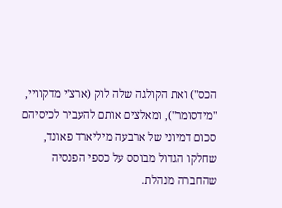הכס") ואת הקולגה שלה לוק (ארצ'י מדקוויי, "מידסומר"), ומאלצים אותם להעביר לכיסיהם סכום דמיוני של ארבעה מיליארד פאונד, שחלקו הגדול מבוסס על כספי הפנסיה שהחברה מנהלת.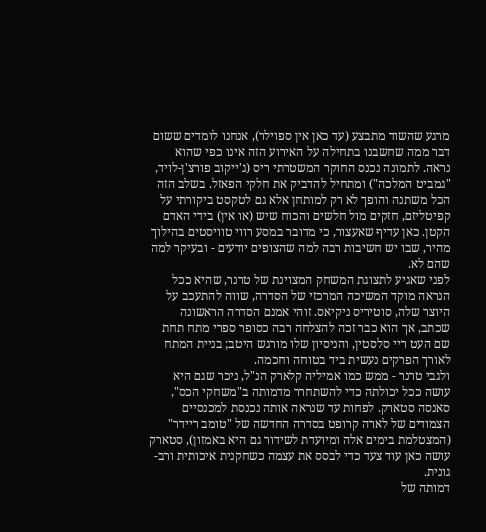מרגע שהשוד מתבצע (עד כאן אין ספוילר), אנחנו לומדים ששום דבר ממה שחשבנו בתחילה על האירוע הזה אינו כפי שהוא נראה. לתמונה נכנס החוקר המשטרתי ריס (ג'ייקוב פורצ'ן-לויד, "גמביט המלכה") ומתחיל להדביק את חלקי הפאזל. בשלב הזה הכל משתנה והופך לא רק למותחן אלא גם לטקסט ביקורתי על קפיטליזם, חזקים מול חלשים והכוח שיש (או אין) בידי האדם הקטן. כאן עדיף שאעצור, כי מדובר במסע רווי טוויסטים בהילוך מהיר, שבו יש חשיבות רבה למה שהצופים יודעים - ובעיקר למה שהם לא.
לפני שאגיע לתצוגת המשחק המצוינת של טרנר, שהיא ככל הנראה מוקד המשיכה המרכזי של הסדרה, שווה להתעכב על היוצר שלה, סוטיריס ניקיאס. זוהי אמנם הסדרה הראשונה שכתב, אך הוא כבר זכה להצלחה רבה כסופר ספרי מתח תחת שם העט ריי סלסטין, והניסיון שלו מורגש היטב; בניית המתח לאורך הפרקים נעשית ביד בטוחה וחכמה.
ולגבי טרנר - ממש כמו אמיליה קלארק הנ"ל, ניכר שגם היא עושה ככל יכולתה כדי להשתחרר מדמותה ב"משחקי הכס", סאנסה סטארק. לפחות עד שנראה אותה נכנסת למכנסיים הצמודים של לארה קרופט בסדרה החדשה של "טומב ריידר" (המצטלמת בימים אלה ומיועדת לשידור גם היא באמזון), סטארק עושה כאן עוד צעד כדי לבסס את עצמה כשחקנית איכותית ורב-גונית.
דמותה של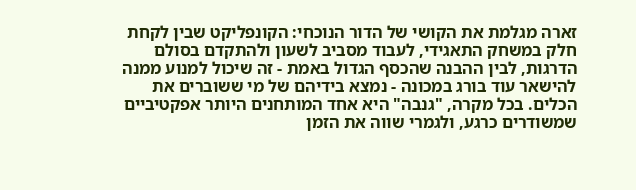זארה מגלמת את הקושי של הדור הנוכחי: הקונפליקט שבין לקחת חלק במשחק התאגידי, לעבוד מסביב לשעון ולהתקדם בסולם הדרגות, לבין ההבנה שהכסף הגדול באמת - זה שיכול למנוע ממנה להישאר עוד בורג במכונה - נמצא בידיהם של מי ששוברים את הכלים. בכל מקרה, "גנבה" היא אחד המותחנים היותר אפקטיביים שמשודרים כרגע, ולגמרי שווה את הזמן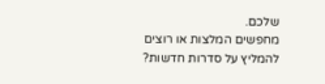שלכם.
מחפשים המלצות או רוצים להמליץ על סדרות חדשות?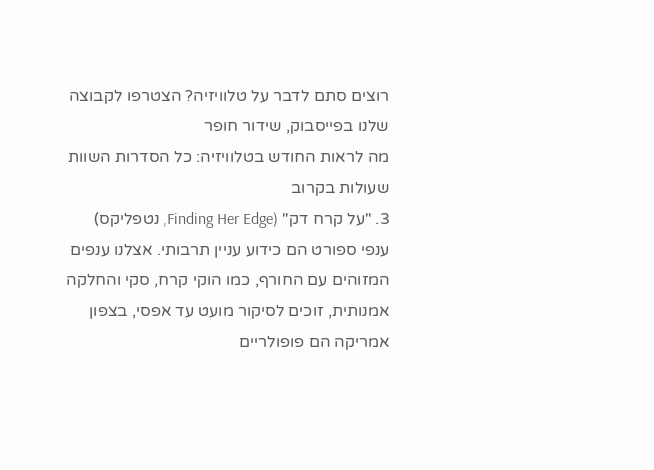רוצים סתם לדבר על טלוויזיה? הצטרפו לקבוצה שלנו בפייסבוק, שידור חופר
מה לראות החודש בטלוויזיה: כל הסדרות השוות שעולות בקרוב
3. "על קרח דק" (Finding Her Edge, נטפליקס)
ענפי ספורט הם כידוע עניין תרבותי. אצלנו ענפים המזוהים עם החורף, כמו הוקי קרח, סקי והחלקה אמנותית, זוכים לסיקור מועט עד אפסי, בצפון אמריקה הם פופולריים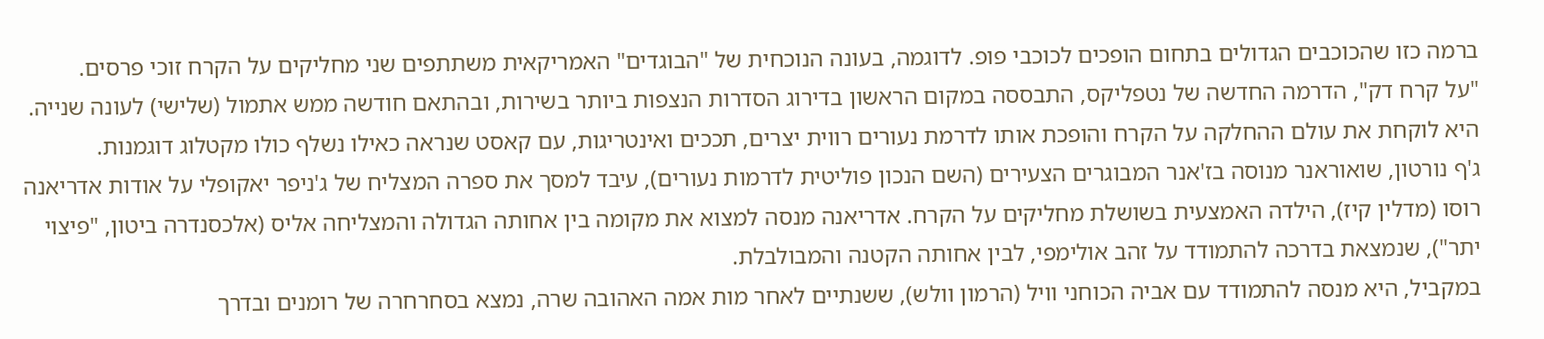ברמה כזו שהכוכבים הגדולים בתחום הופכים לכוכבי פופ. לדוגמה, בעונה הנוכחית של "הבוגדים" האמריקאית משתתפים שני מחליקים על הקרח זוכי פרסים.
"על קרח דק", הדרמה החדשה של נטפליקס, התבססה במקום הראשון בדירוג הסדרות הנצפות ביותר בשירות, ובהתאם חודשה ממש אתמול (שלישי) לעונה שנייה. היא לוקחת את עולם ההחלקה על הקרח והופכת אותו לדרמת נעורים רווית יצרים, תככים ואינטריגות, עם קאסט שנראה כאילו נשלף כולו מקטלוג דוגמנות.
ג'ף נורטון, שואוראנר מנוסה בז'אנר המבוגרים הצעירים (השם הנכון פוליטית לדרמות נעורים), עיבד למסך את ספרה המצליח של ג'ניפר יאקופלי על אודות אדריאנה רוסו (מדלין קיז), הילדה האמצעית בשושלת מחליקים על הקרח. אדריאנה מנסה למצוא את מקומה בין אחותה הגדולה והמצליחה אליס (אלכסנדרה ביטון, "פיצוי יתר"), שנמצאת בדרכה להתמודד על זהב אולימפי, לבין אחותה הקטנה והמבולבלת.
במקביל, היא מנסה להתמודד עם אביה הכוחני וויל (הרמון וולש), ששנתיים לאחר מות אמה האהובה שרה, נמצא בסחרחרה של רומנים ובדרך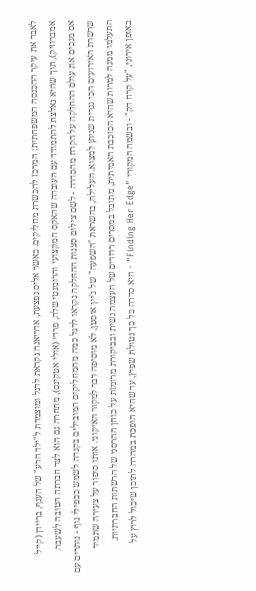לאבד את עיקר ההכנסה המשפחתית: המרכז להכשרת מחליקים. כאשר אליס נפצעת, אדריאנה נקראת לדגל ומוצמדת ל"ילד הרע" של הענף, בריידן (קייל אמברוזיק), תוך שהיא נאלצת להתמודד עם העובדה שהאקס המקצועי והרומנטי שלה, פרדי (אולי אטקינס), מתחרה גם הוא לצד חברתה הטובה לשעבר.
אם מנכים את עולם ההחלקה על הקרח מהסדרה - לשם צילום סצנות ההחלקה נקראו לדגל כמה מהמחליקים המובילים בקנדה לשמש ככפילי גוף - נותרים עם שרשרת האירועים הכי גנרית שניתן למצוא. העלילה, בהשראת "השפעה" של ג'יין אוסטן, לא מוסיפה דבר למקור האיקוני. אותו סיפור על צעירה שתמיד התעלמו ממנה למרות שהיא הכוכבת האמיתית, מתובל במסרים רדודים של העצמה נשית ובביקורת מרומזת על כוחן ההרסני של הרשתות החברתיות.
באופן אירוני, "על קרח דק" - ובשמה המקורי "Finding Her Edge" - היא סדרה כל כך נטולת שפיץ, עד שהיא הופכת במהרה לתוכן שיכול לרוץ על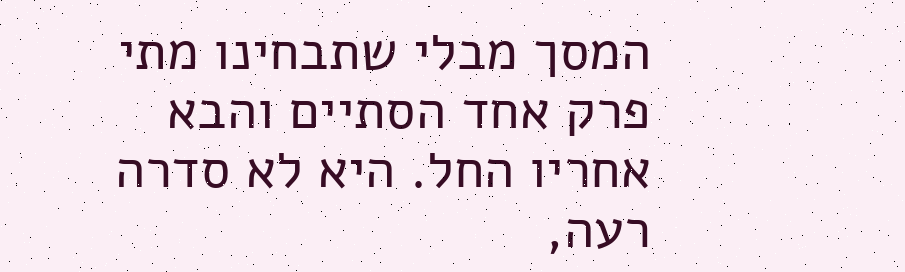המסך מבלי שתבחינו מתי פרק אחד הסתיים והבא אחריו החל. היא לא סדרה רעה,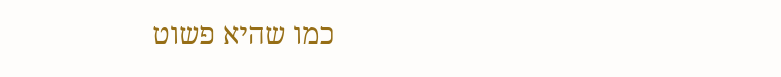כמו שהיא פשוט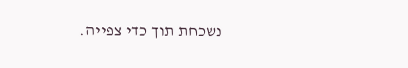נשכחת תוך כדי צפייה.